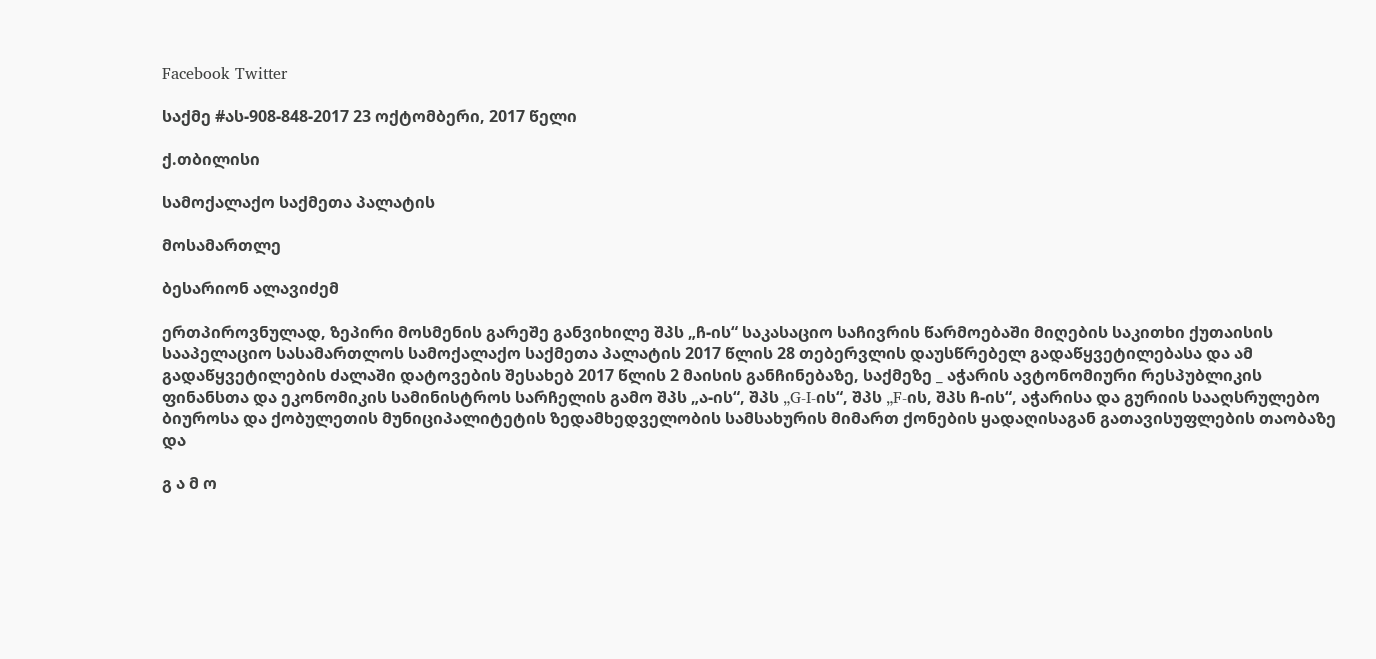Facebook Twitter

საქმე #ას-908-848-2017 23 ოქტომბერი, 2017 წელი

ქ.თბილისი

სამოქალაქო საქმეთა პალატის

მოსამართლე

ბესარიონ ალავიძემ

ერთპიროვნულად, ზეპირი მოსმენის გარეშე განვიხილე შპს „ჩ-ის“ საკასაციო საჩივრის წარმოებაში მიღების საკითხი ქუთაისის სააპელაციო სასამართლოს სამოქალაქო საქმეთა პალატის 2017 წლის 28 თებერვლის დაუსწრებელ გადაწყვეტილებასა და ამ გადაწყვეტილების ძალაში დატოვების შესახებ 2017 წლის 2 მაისის განჩინებაზე, საქმეზე _ აჭარის ავტონომიური რესპუბლიკის ფინანსთა და ეკონომიკის სამინისტროს სარჩელის გამო შპს „ა-ის“, შპს „G-I-ის“, შპს „F-ის, შპს ჩ-ის“, აჭარისა და გურიის სააღსრულებო ბიუროსა და ქობულეთის მუნიციპალიტეტის ზედამხედველობის სამსახურის მიმართ ქონების ყადაღისაგან გათავისუფლების თაობაზე და

გ ა მ ო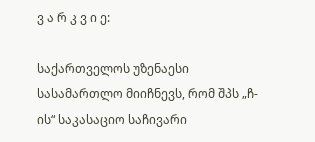ვ ა რ კ ვ ი ე:

საქართველოს უზენაესი სასამართლო მიიჩნევს, რომ შპს „ჩ-ის“ საკასაციო საჩივარი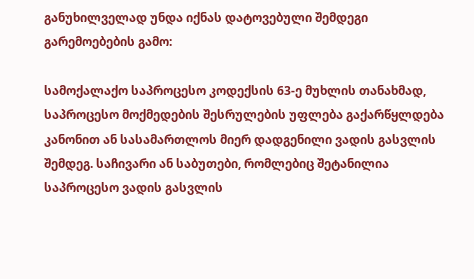განუხილველად უნდა იქნას დატოვებული შემდეგი გარემოებების გამო:

სამოქალაქო საპროცესო კოდექსის 63-ე მუხლის თანახმად, საპროცესო მოქმედების შესრულების უფლება გაქარწყლდება კანონით ან სასამართლოს მიერ დადგენილი ვადის გასვლის შემდეგ. საჩივარი ან საბუთები, რომლებიც შეტანილია საპროცესო ვადის გასვლის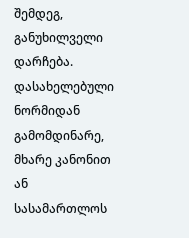შემდეგ, განუხილველი დარჩება. დასახელებული ნორმიდან გამომდინარე, მხარე კანონით ან სასამართლოს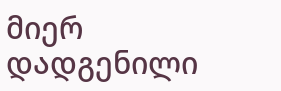მიერ დადგენილი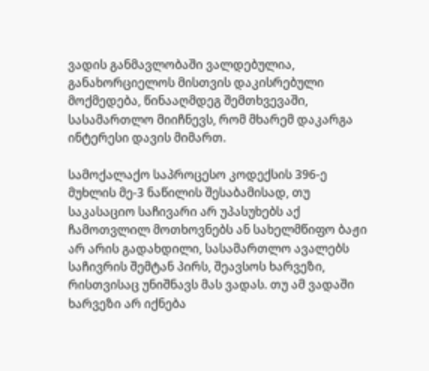ვადის განმავლობაში ვალდებულია, განახორციელოს მისთვის დაკისრებული მოქმედება, წინააღმდეგ შემთხვევაში, სასამართლო მიიჩნევს, რომ მხარემ დაკარგა ინტერესი დავის მიმართ.

სამოქალაქო საპროცესო კოდექსის 396-ე მუხლის მე-3 ნაწილის შესაბამისად, თუ საკასაციო საჩივარი არ უპასუხებს აქ ჩამოთვლილ მოთხოვნებს ან სახელმწიფო ბაჟი არ არის გადახდილი, სასამართლო ავალებს საჩივრის შემტან პირს, შეავსოს ხარვეზი, რისთვისაც უნიშნავს მას ვადას. თუ ამ ვადაში ხარვეზი არ იქნება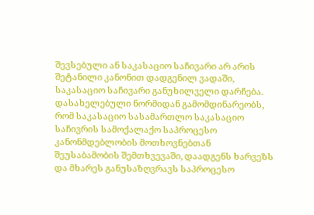შევსებული ან საკასაციო საჩივარი არ არის შეტანილი კანონით დადგენილ ვადაში, საკასაციო საჩივარი განუხილველი დარჩება. დასახელებული ნორმიდან გამომდინარეობს, რომ საკასაციო სასამართლო საკასაციო საჩივრის სამოქალაქო საპროცესო კანონმდებლობის მოთხოვნებთან შეუსაბამობის შემთხვევაში, დაადგენს ხარვეზს და მხარეს განუსაზღვრავს საპროცესო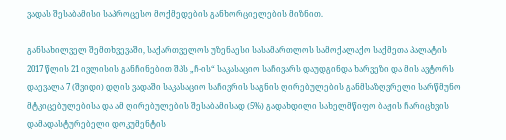ვადას შესაბამისი საპროცესო მოქმედების განხორციელების მიზნით.

განსახილველ შემთხვევაში, საქართველოს უზენაესი სასამართლოს სამოქალაქო საქმეთა პალატის 2017 წლის 21 ივლისის განჩინებით შპს „ჩ-ის“ საკასაციო საჩივარს დაუდგინდა ხარვეზი და მის ავტორს დაევალა 7 (შვიდი) დღის ვადაში საკასაციო საჩივრის საგნის ღირებულების განმსაზღვრელი სარწმუნო მტკიცებულებისა და ამ ღირებულების შესაბამისად (5%) გადახდილი სახელმწიფო ბაჟის ჩარიცხვის დამადასტურებელი დოკუმენტის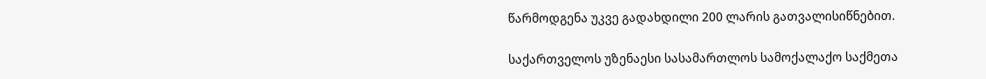წარმოდგენა უკვე გადახდილი 200 ლარის გათვალისიწნებით.

საქართველოს უზენაესი სასამართლოს სამოქალაქო საქმეთა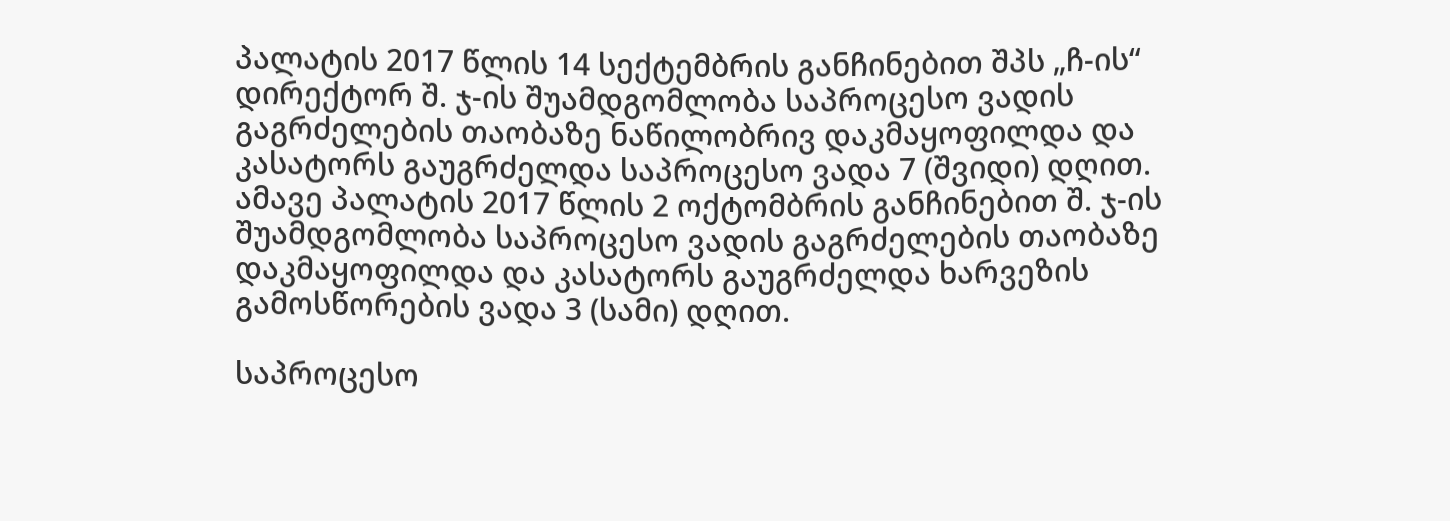პალატის 2017 წლის 14 სექტემბრის განჩინებით შპს „ჩ-ის“ დირექტორ შ. ჯ-ის შუამდგომლობა საპროცესო ვადის გაგრძელების თაობაზე ნაწილობრივ დაკმაყოფილდა და კასატორს გაუგრძელდა საპროცესო ვადა 7 (შვიდი) დღით. ამავე პალატის 2017 წლის 2 ოქტომბრის განჩინებით შ. ჯ-ის შუამდგომლობა საპროცესო ვადის გაგრძელების თაობაზე დაკმაყოფილდა და კასატორს გაუგრძელდა ხარვეზის გამოსწორების ვადა 3 (სამი) დღით.

საპროცესო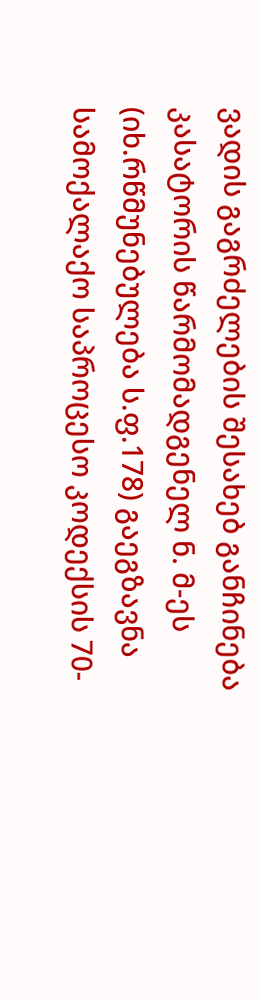ვადის გაგრძელების შესახებ განჩინება კასატორის წარმომადგენელ ნ. მ-ეს (იხ.რწმუნებულება ს.ფ.178) გაეგზავნა სამოქალაქო საპროცესო კოდექსის 70-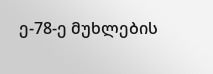ე-78-ე მუხლების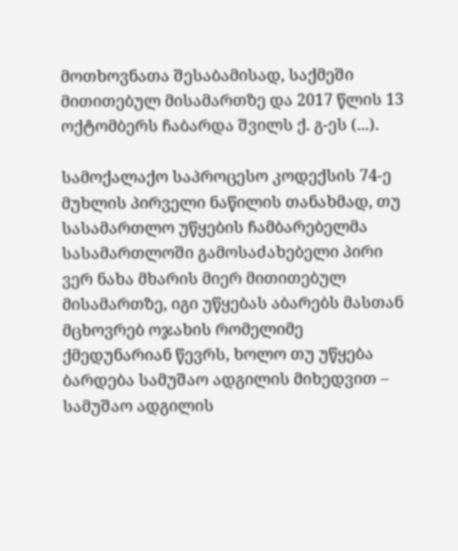მოთხოვნათა შესაბამისად, საქმეში მითითებულ მისამართზე და 2017 წლის 13 ოქტომბერს ჩაბარდა შვილს ქ. გ-ეს (...).

სამოქალაქო საპროცესო კოდექსის 74-ე მუხლის პირველი ნაწილის თანახმად, თუ სასამართლო უწყების ჩამბარებელმა სასამართლოში გამოსაძახებელი პირი ვერ ნახა მხარის მიერ მითითებულ მისამართზე, იგი უწყებას აბარებს მასთან მცხოვრებ ოჯახის რომელიმე ქმედუნარიან წევრს, ხოლო თუ უწყება ბარდება სამუშაო ადგილის მიხედვით – სამუშაო ადგილის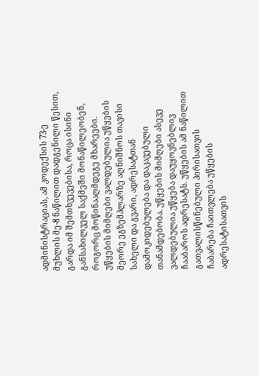ადმინისტრაციას, ამ კოდექსის 73-ე მუხლის მე-8 ნაწილით დადგენილი წესით, გარდა იმ შემთხვევებისა, როცა ისინი განსახილველ საქმეში მონაწილეობენ, როგორც მოწინააღმდეგე მხარეები. უწყების მიმღები ვალდებულია უწყების მეორე ეგზემპლარზე აღნიშნოს თავისი სახელი და გვარი, ადრესატთან დამოკიდებულება და დაკავებული თანამდებობა. უწყების მიმღები ასევე ვალდებულია უწყება დაუყოვნებლივ ჩააბაროს ადრესატს. უწყების ამ ნაწილით გათვალისწინებული პირისათვის ჩაბარება ჩაითვლება უწყების ადრესატისათვის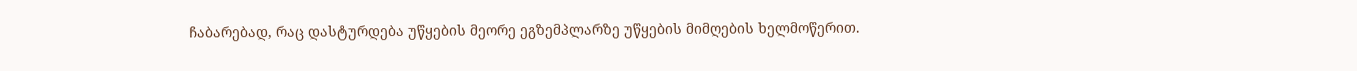ჩაბარებად, რაც დასტურდება უწყების მეორე ეგზემპლარზე უწყების მიმღების ხელმოწერით.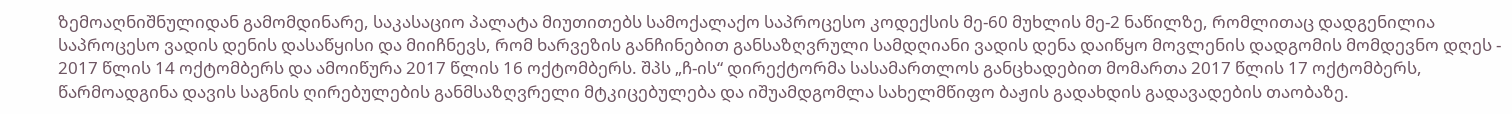ზემოაღნიშნულიდან გამომდინარე, საკასაციო პალატა მიუთითებს სამოქალაქო საპროცესო კოდექსის მე-60 მუხლის მე-2 ნაწილზე, რომლითაც დადგენილია საპროცესო ვადის დენის დასაწყისი და მიიჩნევს, რომ ხარვეზის განჩინებით განსაზღვრული სამდღიანი ვადის დენა დაიწყო მოვლენის დადგომის მომდევნო დღეს - 2017 წლის 14 ოქტომბერს და ამოიწურა 2017 წლის 16 ოქტომბერს. შპს „ჩ-ის“ დირექტორმა სასამართლოს განცხადებით მომართა 2017 წლის 17 ოქტომბერს, წარმოადგინა დავის საგნის ღირებულების განმსაზღვრელი მტკიცებულება და იშუამდგომლა სახელმწიფო ბაჟის გადახდის გადავადების თაობაზე.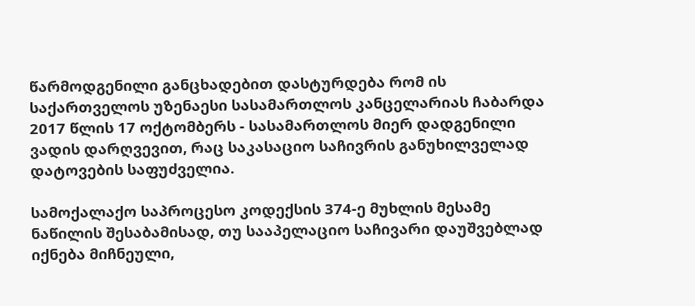წარმოდგენილი განცხადებით დასტურდება რომ ის საქართველოს უზენაესი სასამართლოს კანცელარიას ჩაბარდა 2017 წლის 17 ოქტომბერს - სასამართლოს მიერ დადგენილი ვადის დარღვევით, რაც საკასაციო საჩივრის განუხილველად დატოვების საფუძველია.

სამოქალაქო საპროცესო კოდექსის 374-ე მუხლის მესამე ნაწილის შესაბამისად, თუ სააპელაციო საჩივარი დაუშვებლად იქნება მიჩნეული,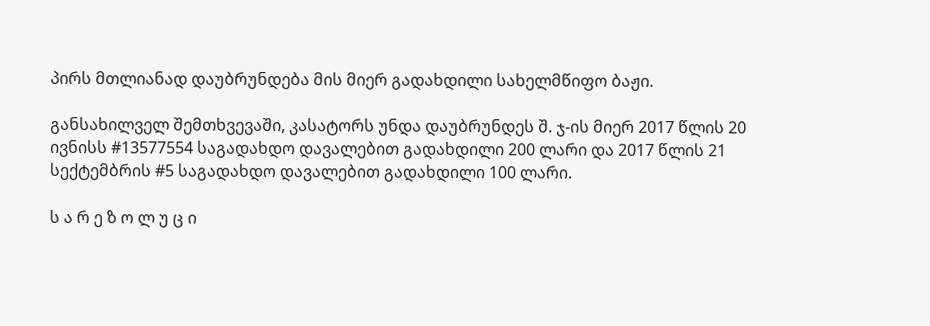პირს მთლიანად დაუბრუნდება მის მიერ გადახდილი სახელმწიფო ბაჟი.

განსახილველ შემთხვევაში, კასატორს უნდა დაუბრუნდეს შ. ჯ-ის მიერ 2017 წლის 20 ივნისს #13577554 საგადახდო დავალებით გადახდილი 200 ლარი და 2017 წლის 21 სექტემბრის #5 საგადახდო დავალებით გადახდილი 100 ლარი.

ს ა რ ე ზ ო ლ უ ც ი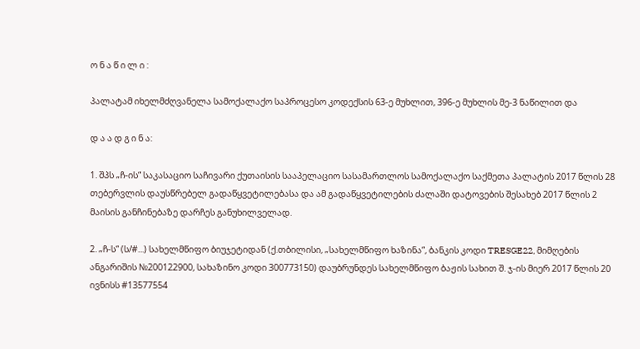ო ნ ა წ ი ლ ი :

პალატამ იხელმძღვანელა სამოქალაქო საპროცესო კოდექსის 63-ე მუხლით, 396-ე მუხლის მე-3 ნაწილით და

დ ა ა დ გ ი ნ ა:

1. შპს „ჩ-ის“ საკასაციო საჩივარი ქუთაისის სააპელაციო სასამართლოს სამოქალაქო საქმეთა პალატის 2017 წლის 28 თებერვლის დაუსწრებელ გადაწყვეტილებასა და ამ გადაწყვეტილების ძალაში დატოვების შესახებ 2017 წლის 2 მაისის განჩინებაზე დარჩეს განუხილველად.

2. „ჩ-ს“ (ს/#...) სახელმწიფო ბიუჯეტიდან (ქ.თბილისი, „სახელმწიფო ხაზინა“, ბანკის კოდი TRESGE22, მიმღების ანგარიშის №200122900, სახაზინო კოდი 300773150) დაუბრუნდეს სახელმწიფო ბაჟის სახით შ. ჯ-ის მიერ 2017 წლის 20 ივნისს #13577554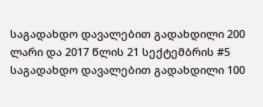საგადახდო დავალებით გადახდილი 200 ლარი და 2017 წლის 21 სექტემბრის #5 საგადახდო დავალებით გადახდილი 100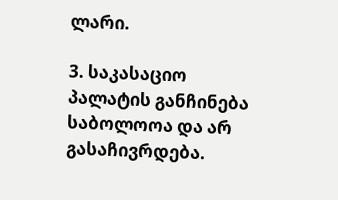ლარი.

3. საკასაციო პალატის განჩინება საბოლოოა და არ გასაჩივრდება.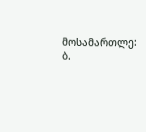მოსამართლე: ბ.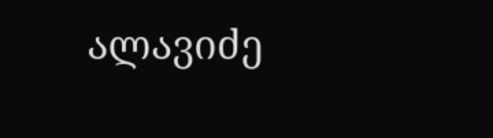ალავიძე